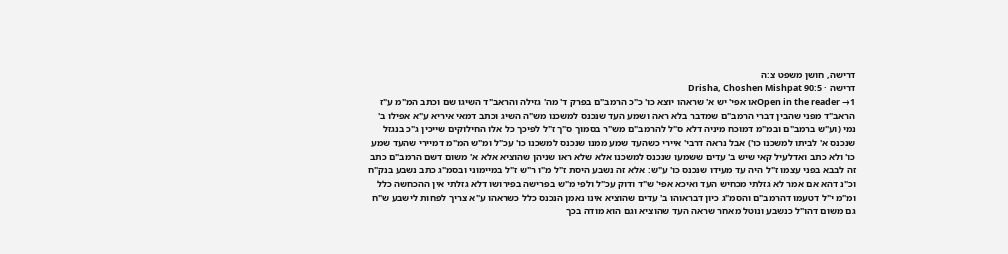דרישה, חושן משפט צ:ה
דרישה · Drisha, Choshen Mishpat 90:5
Open in the reader →1או אפי' יש א' שראהו יוצא כו' כ"כ הרמב"ם בפרק ד' מה' גזילה והראב"ד השיגו שם וכתב המ"מ ע"ז הראב"ד מפני שהבין דברי הרמב"ם שמדבר בלא ראה ושמע העד שנכנס למשכנו מש"ה השיג וכתב דמאי איריא ע"א אפילו ב' נמי (וע"ש ברמב"ם ובמ"מ דמוכח מיניה דלא ס"ל להרמב"ם מש"ר בסמוך ס"ך ז"ל לפיכך כל אלו החילוקים שייכין ג"כ בנגזל שנכנס א' לביתו למשכנו כו') אבל נראה דרבי' איירי כשהעד שמע ממנו שנכנס למשכנו כו' עכ"ל ומ"ש המ"מ דמיירי שהעד שמע כו' ולא כתב ואדלעיל קאי שיש ב' עדים ששמעו שנכנס למשכנו אלא שלא ראו שניהן שהוציא אלא א' משום דשם הרמב"ם כתב זה לבבא בפני עצמו ז"ל היה עד מעידו שנכנס כו' ע"ש: אלא זה נשבע היסת ז"ל מ"ו ר"ש ז"ל במיימוני ובסמ"ג כתב נשבע בנק"ח וכ"נ דהא אם אמר לא גזלתי מכחיש העד ואיכא אפי' ש"ד ודוק עכ"ל ולפי מ"ש בפרישה בפירושו דלא גזלתי אין ההכחשה כלל ומ"מ י"ל דטעמו דהרמב"ם והסמ"ג כיון דבראוהו ב' עדים שהוציא אינו נאמן הנכנס כלל כשראהו ע"א צריך לפחות לישבע ש"ח גם משום דהו"ל כנשבע ונוטל מאחר שראה העד שהוציא וגם הוא מודה בכך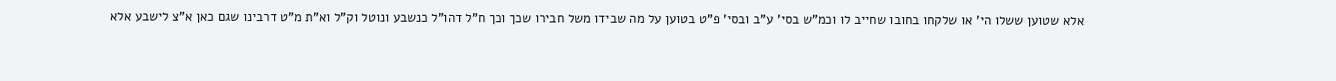אלא שטוען ששלו הי' או שלקחו בחובו שחייב לו וכמ"ש בסי' ע"ב ובסי' פ"ט בטוען על מה שבידו משל חבירו שכך וכך ח"ל דהו"ל כנשבע ונוטל וק"ל וא"ת מ"ט דרבינו שגם כאן א"צ לישבע אלא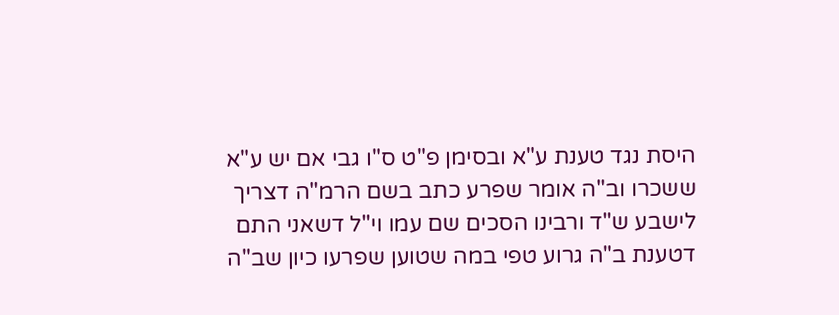היסת נגד טענת ע"א ובסימן פ"ט ס"ו גבי אם יש ע"א ששכרו וב"ה אומר שפרע כתב בשם הרמ"ה דצריך לישבע ש"ד ורבינו הסכים שם עמו וי"ל דשאני התם דטענת ב"ה גרוע טפי במה שטוען שפרעו כיון שב"ה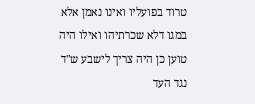טרוד בפועליו ואינו נאמן אלא במגו דלא שכרתיהו ואילו היה טוען כן היה צריך לישבע ש"ד נגד העד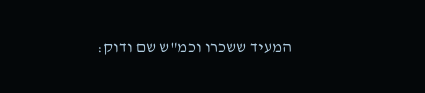המעיד ששכרו וכמ"ש שם ודוק: